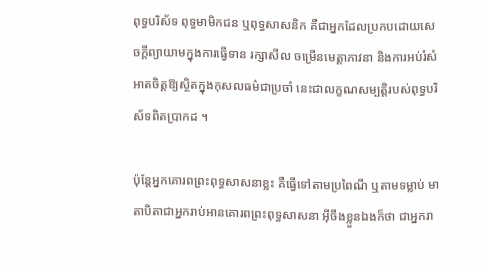ពុទ្ធបរិស័ទ ពុទ្ធមាមិកជន ឬពុទ្ធសាសនិក គឺជាអ្នកដែលប្រកបដោយសេចក្ដីព្យាយាមក្នុងការធ្វើទាន រក្សាសីល ចម្រើនមេត្តាភាវនា និងការអប់រំសំអាតចិត្តឱ្យស្ថិតក្នុងកុសលធម៌ជាប្រចាំ នេះជាលក្ខណសម្បត្តិរបស់ពុទ្ធបរិស័ទពិតប្រាកដ ។

ប៉ុន្តែអ្នកគោរពព្រះពុទ្ធសាសនាខ្លះ គឺធ្វើទៅតាមប្រពៃណី ឬតាមទម្លាប់ មាតាបិតាជាអ្នករាប់អានគោរពព្រះពុទ្ធសាសនា អ៊ីចឹងខ្លួនឯងក៏ថា ជាអ្នករា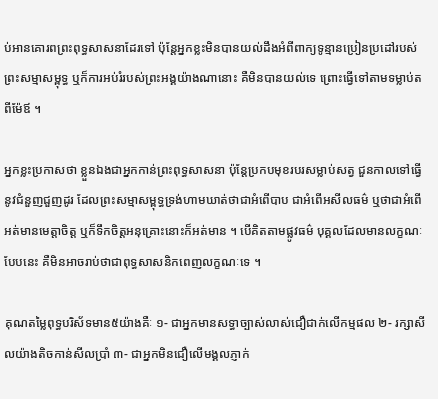ប់អានគោរពព្រះពុទ្ធសាសនាដែរទៅ ប៉ុន្តែអ្នកខ្លះមិនបានយល់ដឹងអំពីពាក្យទូន្មានប្រៀនប្រដៅរបស់ព្រះសម្មាសម្ពុទ្ធ ឬក៏ការអប់រំរបស់ព្រះអង្គយ៉ាងណានោះ គឺមិនបានយល់ទេ ព្រោះធ្វើទៅតាមទម្លាប់តពីម៉ែឪ ។

អ្នកខ្លះប្រកាសថា ខ្លួនឯងជាអ្នកកាន់ព្រះពុទ្ធសាសនា ប៉ុន្តែប្រកបមុខរបរសម្លាប់សត្វ ជួនកាលទៅធ្វើនូវជំនួញជួញដូរ ដែលព្រះសម្មាសម្ពុទ្ធទ្រង់ហាមឃាត់ថាជាអំពើបាប ជាអំពើអសីលធម៌ ឬថាជាអំពើអត់មានមេត្តាចិត្ត ឬក៏ទឹកចិត្តអនុគ្រោះនោះក៏អត់មាន ។ បើគិតតាមផ្លូវធម៌ បុគ្គលដែលមានលក្ខណៈបែបនេះ គឺមិនអាចរាប់ថាជាពុទ្ធសាសនិកពេញលក្ខណៈទេ ។

គុណតម្លៃពុទ្ធបរិស័ទមាន៥យ៉ាងគឺៈ ១- ជាអ្នកមានសទ្ធាច្បាស់លាស់ជឿជាក់លើកម្មផល ២- រក្សាសីលយ៉ាងតិចកាន់សីលប្រាំ ៣- ជាអ្នកមិនជឿលើមង្គលភ្ញាក់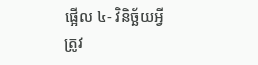ផ្អើល ៤- វិនិច្ឆ័យអ្វីត្រូវ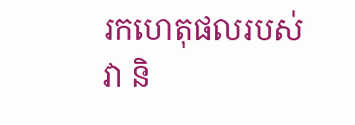រកហេតុផលរបស់វា និ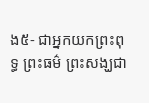ង៥- ជាអ្នកយកព្រះពុទ្ធ ព្រះធម៌ ព្រះសង្ឃជា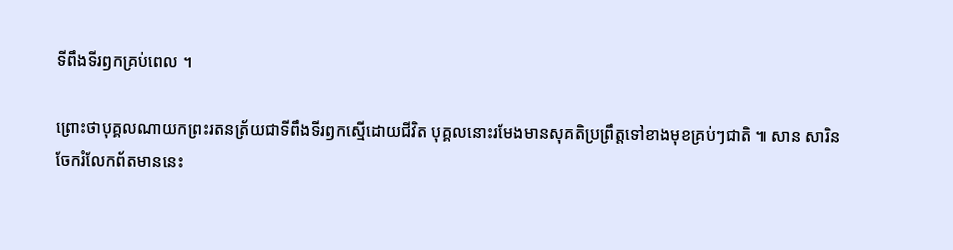ទីពឹងទីរឭកគ្រប់ពេល ។

ព្រោះថាបុគ្គលណាយកព្រះរតនត្រ័យជាទីពឹងទីរឭកស្មើដោយជីវិត បុគ្គលនោះរមែងមានសុគតិប្រព្រឹត្តទៅខាងមុខគ្រប់ៗជាតិ ៕ សាន សារិន
ចែករំលែកព័តមាននេះ